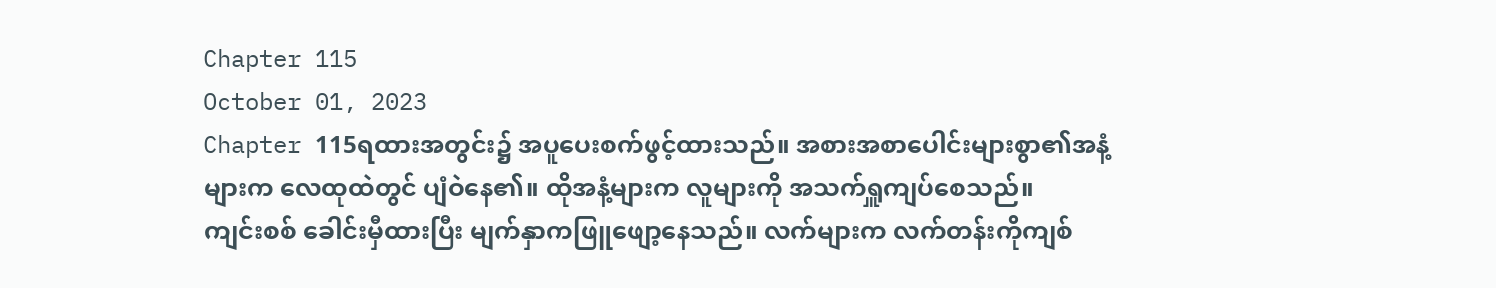Chapter 115
October 01, 2023
Chapter 115ရထားအတွင်း၌ အပူပေးစက်ဖွင့်ထားသည်။ အစားအစာပေါင်းများစွာ၏အနံ့များက လေထုထဲတွင် ပျံဝဲနေ၏။ ထိုအနံ့များက လူများကို အသက်ရှူကျပ်စေသည်။
ကျင်းစစ် ခေါင်းမှီထားပြီး မျက်နှာကဖြူဖျော့နေသည်။ လက်များက လက်တန်းကိုကျစ်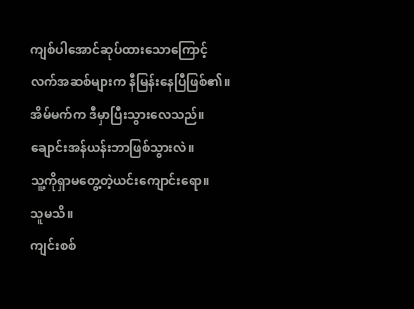ကျစ်ပါအောင်ဆုပ်ထားသောကြောင့် လက်အဆစ်များက နီမြန်းနေပြီဖြစ်၏။
အိမ်မက်က ဒီမှာပြီးသွားလေသည်။
ချောင်းအန်ယန်းဘာဖြစ်သွားလဲ။
သူ့ကိုရှာမတွေ့တဲ့ယင်းကျောင်းရော။
သူမသိ။
ကျင်းစစ်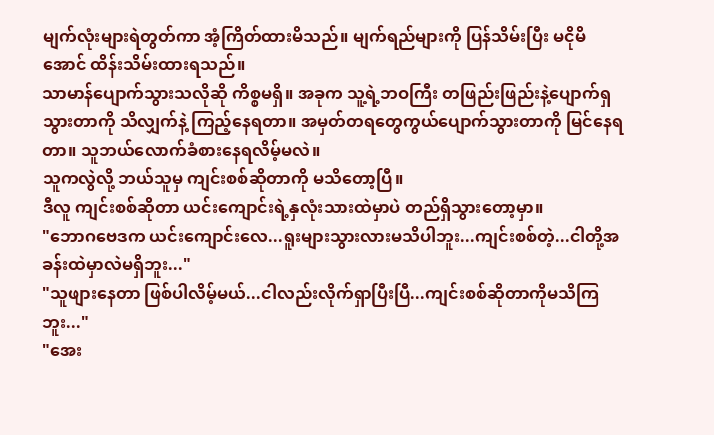မျက်လုံးများရဲတွတ်ကာ အံ့ကြိတ်ထားမိသည်။ မျက်ရည်များကို ပြန်သိမ်းပြီး မငိုမိအောင် ထိန်းသိမ်းထားရသည်။
သာမာန်ပျောက်သွားသလိုဆို ကိစ္စမရှိ။ အခုက သူ့ရဲ့ဘဝကြီး တဖြည်းဖြည်းနဲ့ပျောက်ရှသွားတာကို သိလျှက်နဲ့ ကြည့်နေရတာ။ အမှတ်တရတွေကွယ်ပျောက်သွားတာကို မြင်နေရတာ။ သူဘယ်လောက်ခံစားနေရလိမ့်မလဲ။
သူကလွဲလို့ ဘယ်သူမှ ကျင်းစစ်ဆိုတာကို မသိတော့ပြီ။
ဒီလူ ကျင်းစစ်ဆိုတာ ယင်းကျောင်းရဲ့နှလုံးသားထဲမှာပဲ တည်ရှိသွားတော့မှာ။
"ဘောဂဗေဒက ယင်းကျောင်းလေ...ရူးများသွားလားမသိပါဘူး...ကျင်းစစ်တဲ့...ငါတို့အခန်းထဲမှာလဲမရှိဘူး..."
"သူဖျားနေတာ ဖြစ်ပါလိမ့်မယ်...ငါလည်းလိုက်ရှာပြီးပြီ...ကျင်းစစ်ဆိုတာကိုမသိကြဘူး..."
"အေး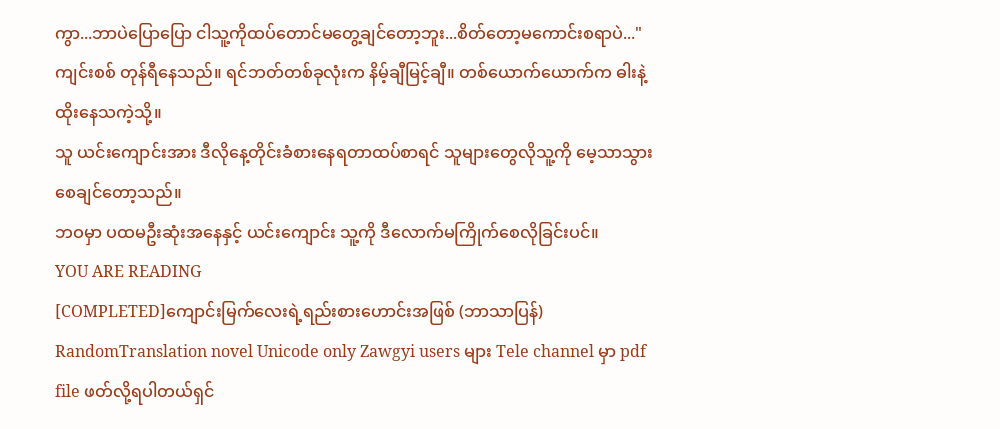ကွာ...ဘာပဲပြောပြော ငါသူ့ကိုထပ်တောင်မတွေ့ချင်တော့ဘူး...စိတ်တော့မကောင်းစရာပဲ..."
ကျင်းစစ် တုန်ရီနေသည်။ ရင်ဘတ်တစ်ခုလုံးက နိမ့်ချီမြင့်ချီ။ တစ်ယောက်ယောက်က ဓါးနဲ့ထိုးနေသကဲ့သို့။
သူ ယင်းကျောင်းအား ဒီလိုနေ့တိုင်းခံစားနေရတာထပ်စာရင် သူများတွေလိုသူ့ကို မေ့သာသွားစေချင်တော့သည်။
ဘဝမှာ ပထမဦးဆုံးအနေနှင့် ယင်းကျောင်း သူ့ကို ဒီလောက်မကြိုက်စေလိုခြင်းပင်။
YOU ARE READING
[COMPLETED]ကျောင်းမြက်လေးရဲ့ရည်းစားဟောင်းအဖြစ် (ဘာသာပြန်)
RandomTranslation novel Unicode only Zawgyi users များ Tele channel မှာ pdf file ဖတ်လို့ရပါတယ်ရှင်